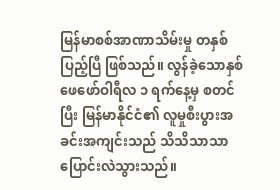မြန်မာစစ်အာဏာသိမ်းမှု တနှစ်ပြည့်ပြီ ဖြစ်သည်။ လွန်ခဲ့သောနှစ် ဖေဖော်ဝါရီလ ၁ ရက်နေ့မှ စတင်ပြီး မြန်မာနိုင်ငံ၏ လူမှုစီးပွားအခင်းအကျင်းသည် သိသိသာသာ ပြောင်းလဲသွားသည်။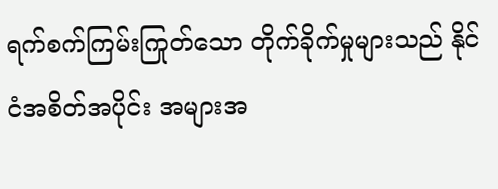ရက်စက်ကြမ်းကြုတ်သော တိုက်ခိုက်မှုများသည် နိုင်ငံအစိတ်အပိုင်း အများအ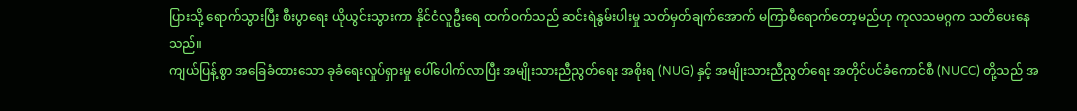ပြားသို့ ရောက်သွားပြီး စီးပွာရေး ယိုယွင်းသွားကာ နိုင်ငံလူဦးရေ ထက်ဝက်သည် ဆင်းရဲနွမ်းပါးမှု သတ်မှတ်ချက်အောက် မကြာမီရောက်တော့မည်ဟု ကုလသမဂ္ဂက သတိပေးနေသည်။
ကျယ်ပြန့်စွာ အခြေခံထားသော ခုခံရေးလှုပ်ရှားမှု ပေါ်ပေါက်လာပြီး အမျိုးသားညီညွတ်ရေး အစိုးရ (NUG) နှင့် အမျိုးသားညီညွတ်ရေး အတိုင်ပင်ခံကောင်စီ (NUCC) တို့သည် အ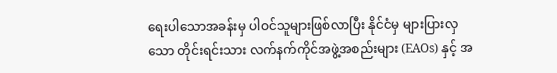ရေးပါသောအခန်းမှ ပါဝင်သူများဖြစ်လာပြီး နိုင်ငံမှ များပြားလှသော တိုင်းရင်းသား လက်နက်ကိုင်အဖွဲ့အစည်းများ (EAOs) နှင့် အ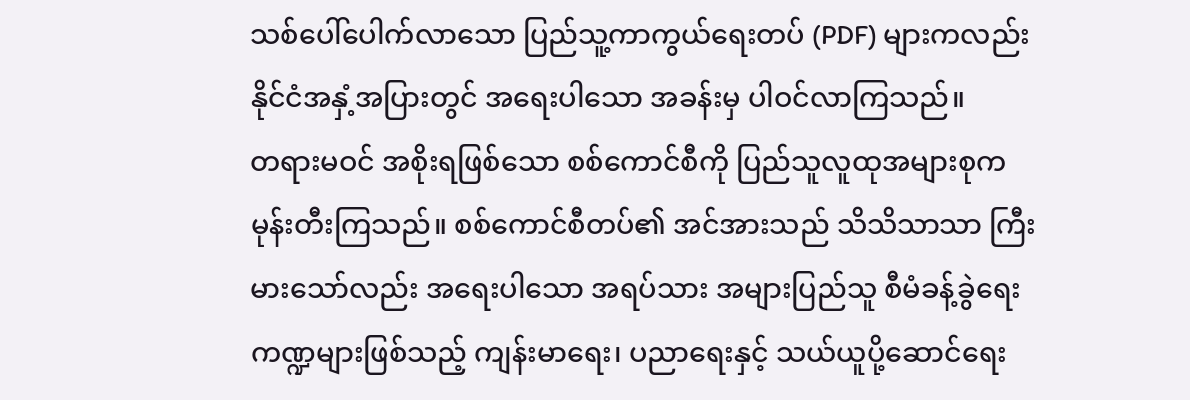သစ်ပေါ်ပေါက်လာသော ပြည်သူ့ကာကွယ်ရေးတပ် (PDF) များကလည်း နိုင်ငံအနှံ့အပြားတွင် အရေးပါသော အခန်းမှ ပါဝင်လာကြသည်။
တရားမဝင် အစိုးရဖြစ်သော စစ်ကောင်စီကို ပြည်သူလူထုအများစုက မုန်းတီးကြသည်။ စစ်ကောင်စီတပ်၏ အင်အားသည် သိသိသာသာ ကြီးမားသော်လည်း အရေးပါသော အရပ်သား အများပြည်သူ စီမံခန့်ခွဲရေး ကဏ္ဍများဖြစ်သည့် ကျန်းမာရေး၊ ပညာရေးနှင့် သယ်ယူပို့ဆောင်ရေး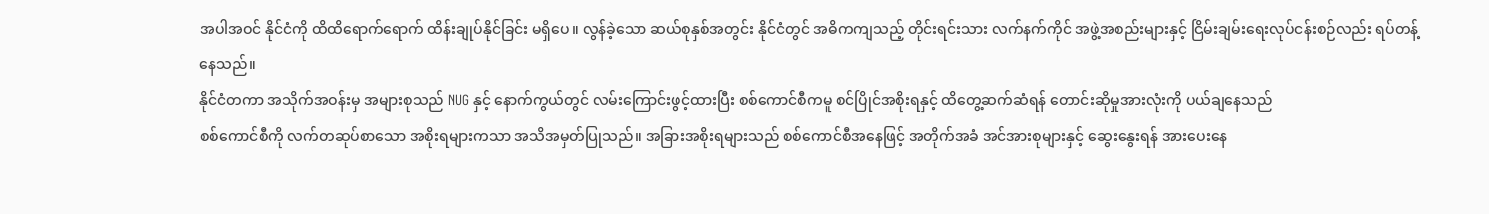အပါအဝင် နိုင်ငံကို ထိထိရောက်ရောက် ထိန်းချုပ်နိုင်ခြင်း မရှိပေ။ လွန်ခဲ့သော ဆယ်စုနှစ်အတွင်း နိုင်ငံတွင် အဓိကကျသည့် တိုင်းရင်းသား လက်နက်ကိုင် အဖွဲ့အစည်းများနှင့် ငြိမ်းချမ်းရေးလုပ်ငန်းစဉ်လည်း ရပ်တန့်နေသည်။
နိုင်ငံတကာ အသိုက်အဝန်းမှ အများစုသည် NUG နှင့် နောက်ကွယ်တွင် လမ်းကြောင်းဖွင့်ထားပြီး စစ်ကောင်စီကမူ စင်ပြိုင်အစိုးရနှင့် ထိတွေ့ဆက်ဆံရန် တောင်းဆိုမှုအားလုံးကို ပယ်ချနေသည်
စစ်ကောင်စီကို လက်တဆုပ်စာသော အစိုးရများကသာ အသိအမှတ်ပြုသည်။ အခြားအစိုးရများသည် စစ်ကောင်စီအနေဖြင့် အတိုက်အခံ အင်အားစုများနှင့် ဆွေးနွေးရန် အားပေးနေ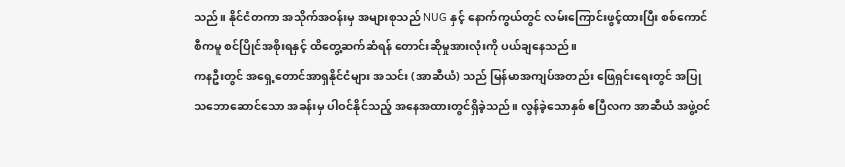သည်။ နိုင်ငံတကာ အသိုက်အဝန်းမှ အများစုသည် NUG နှင့် နောက်ကွယ်တွင် လမ်းကြောင်းဖွင့်ထားပြီး စစ်ကောင်စီကမူ စင်ပြိုင်အစိုးရနှင့် ထိတွေ့ဆက်ဆံရန် တောင်းဆိုမှုအားလုံးကို ပယ်ချနေသည်။
ကနဦးတွင် အရှေ့တောင်အာရှနိုင်ငံများ အသင်း (အာဆီယံ) သည် မြန်မာအကျပ်အတည်း ဖြေရှင်းရေးတွင် အပြုသဘောဆောင်သော အခန်းမှ ပါဝင်နိုင်သည့် အနေအထားတွင်ရှိခဲ့သည်။ လွန်ခဲ့သောနှစ် ဧပြီလက အာဆီယံ အဖွဲ့ဝင်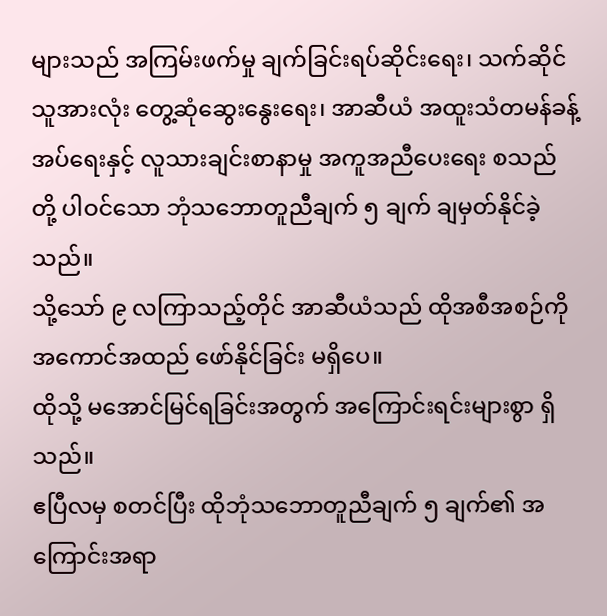များသည် အကြမ်းဖက်မှု ချက်ခြင်းရပ်ဆိုင်းရေး၊ သက်ဆိုင်သူအားလုံး တွေ့ဆုံဆွေးနွေးရေး၊ အာဆီယံ အထူးသံတမန်ခန့်အပ်ရေးနှင့် လူသားချင်းစာနာမှု အကူအညီပေးရေး စသည်တို့ ပါဝင်သော ဘုံသဘောတူညီချက် ၅ ချက် ချမှတ်နိုင်ခဲ့သည်။
သို့သော် ၉ လကြာသည့်တိုင် အာဆီယံသည် ထိုအစီအစဉ်ကို အကောင်အထည် ဖော်နိုင်ခြင်း မရှိပေ။
ထိုသို့ မအောင်မြင်ရခြင်းအတွက် အကြောင်းရင်းများစွာ ရှိသည်။
ဧပြီလမှ စတင်ပြီး ထိုဘုံသဘောတူညီချက် ၅ ချက်၏ အကြောင်းအရာ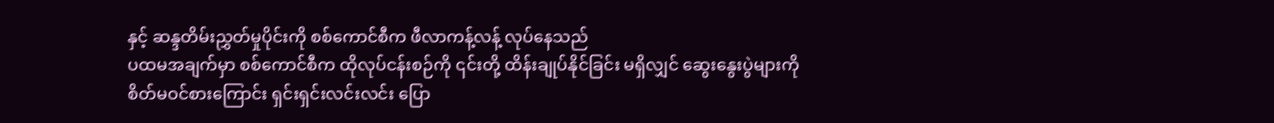နှင့် ဆန္ဒတိမ်းညွှတ်မှုပိုင်းကို စစ်ကောင်စီက ဖီလာကန့်လန့် လုပ်နေသည်
ပထမအချက်မှာ စစ်ကောင်စီက ထိုလုပ်ငန်းစဉ်ကို ၎င်းတို့ ထိန်းချုပ်နိုင်ခြင်း မရှိလျှင် ဆွေးနွေးပွဲများကို စိတ်မဝင်စားကြောင်း ရှင်းရှင်းလင်းလင်း ပြော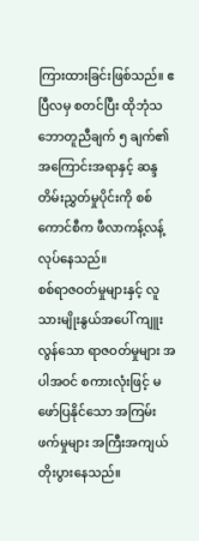ကြားထားခြင်းဖြစ်သည်။ ဧပြီလမှ စတင်ပြီး ထိုဘုံသဘောတူညီချက် ၅ ချက်၏ အကြောင်းအရာနှင့် ဆန္ဒတိမ်းညွှတ်မှုပိုင်းကို စစ်ကောင်စီက ဖီလာကန့်လန့် လုပ်နေသည်။
စစ်ရာဇဝတ်မှုများနှင့် လူသားမျိုးနွယ်အပေါ် ကျူးလွန်သော ရာဇဝတ်မှုများ အပါအဝင် စကားလုံးဖြင့် မဖော်ပြနိုင်သော အကြမ်းဖက်မှုများ အကြီးအကျယ် တိုးပွားနေသည်။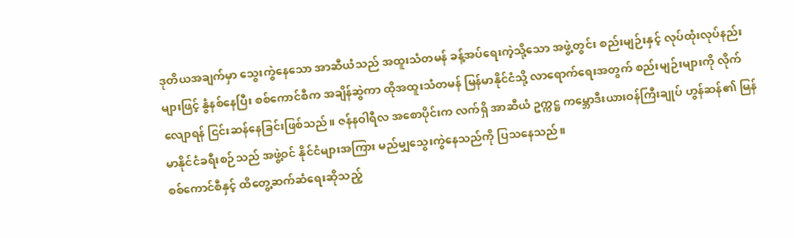ဒုတိယအချက်မှာ သွေးကွဲနေသော အာဆီယံသည် အထူးသံတမန် ခန့်အပ်ရေးကဲ့သို့သော အဖွဲ့တွင်း စည်းမျဉ်းနှင့် လုပ်ထုံးလုပ်နည်းများဖြင့် နွံနစ်နေပြီး စစ်ကောင်စီက အချိန်ဆွဲကာ ထိုအထူးသံတမန် မြန်မာနိုင်ငံသို့ လာရောက်ရေးအတွက် စည်းမျဉ်းများကို လိုက်လျောရန် ငြင်းဆန်နေခြင်းဖြစ်သည်။ ဇန်နဝါရီလ အစောပိုင်းက လက်ရှိ အာဆီယံ ဥက္ကဋ္ဌ ကမ္ဘောဒီးယားဝန်ကြီးချုပ် ဟွန်ဆန်၏ မြန်မာနိုင်ငံခရီးစဉ်သည် အဖွဲ့ဝင် နိုင်ငံများအကြား မည်မျှသွေးကွဲနေသည်ကို ပြသနေသည်။
စစ်ကောင်စီနှင့် ထိတွေ့ဆက်ဆံရေးဆိုသည့်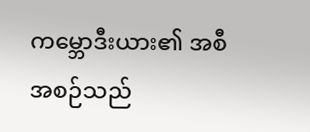ကမ္ဘောဒီးယား၏ အစီအစဉ်သည်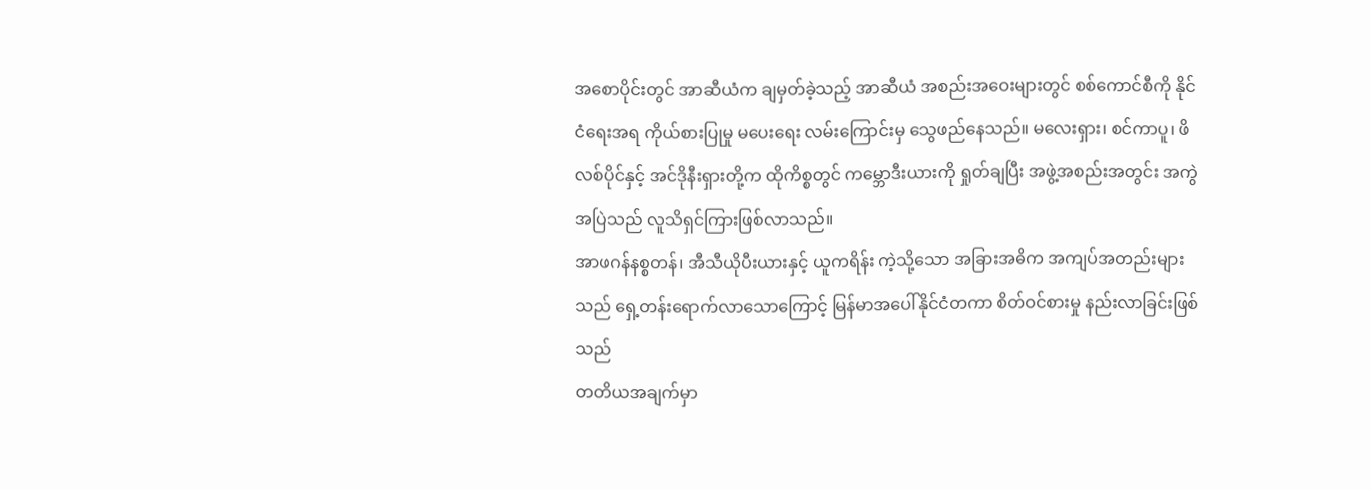အစောပိုင်းတွင် အာဆီယံက ချမှတ်ခဲ့သည့် အာဆီယံ အစည်းအဝေးများတွင် စစ်ကောင်စီကို နိုင်ငံရေးအရ ကိုယ်စားပြုမှု မပေးရေး လမ်းကြောင်းမှ သွေဖည်နေသည်။ မလေးရှား၊ စင်ကာပူ၊ ဖိလစ်ပိုင်နှင့် အင်ဒိုနီးရှားတို့က ထိုကိစ္စတွင် ကမ္ဘောဒီးယားကို ရှုတ်ချပြီး အဖွဲ့အစည်းအတွင်း အကွဲအပြဲသည် လူသိရှင်ကြားဖြစ်လာသည်။
အာဖဂန်နစ္စတန်၊ အီသီယိုပီးယားနှင့် ယူကရိန်း ကဲ့သို့သော အခြားအဓိက အကျပ်အတည်းများသည် ရှေ့တန်းရောက်လာသောကြောင့် မြန်မာအပေါ်နိုင်ငံတကာ စိတ်ဝင်စားမှု နည်းလာခြင်းဖြစ်သည်
တတိယအချက်မှာ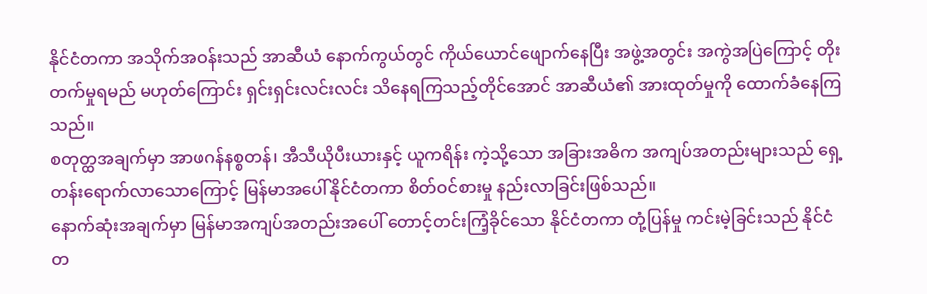နိုင်ငံတကာ အသိုက်အဝန်းသည် အာဆီယံ နောက်ကွယ်တွင် ကိုယ်ယောင်ဖျောက်နေပြီး အဖွဲ့အတွင်း အကွဲအပြဲကြောင့် တိုးတက်မှုရမည် မဟုတ်ကြောင်း ရှင်းရှင်းလင်းလင်း သိနေရကြသည့်တိုင်အောင် အာဆီယံ၏ အားထုတ်မှုကို ထောက်ခံနေကြသည်။
စတုတ္ထအချက်မှာ အာဖဂန်နစ္စတန်၊ အီသီယိုပီးယားနှင့် ယူကရိန်း ကဲ့သို့သော အခြားအဓိက အကျပ်အတည်းများသည် ရှေ့တန်းရောက်လာသောကြောင့် မြန်မာအပေါ်နိုင်ငံတကာ စိတ်ဝင်စားမှု နည်းလာခြင်းဖြစ်သည်။
နောက်ဆုံးအချက်မှာ မြန်မာအကျပ်အတည်းအပေါ် တောင့်တင်းကြံ့ခိုင်သော နိုင်ငံတကာ တုံ့ပြန်မှု ကင်းမဲ့ခြင်းသည် နိုင်ငံတ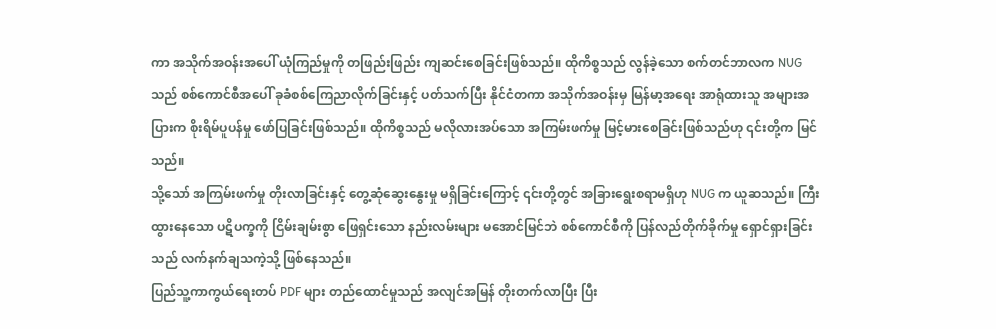ကာ အသိုက်အဝန်းအပေါ် ယုံကြည်မှုကို တဖြည်းဖြည်း ကျဆင်းစေခြင်းဖြစ်သည်။ ထိုကိစ္စသည် လွန်ခဲ့သော စက်တင်ဘာလက NUG သည် စစ်ကောင်စီအပေါ် ခုခံစစ်ကြေညာလိုက်ခြင်းနှင့် ပတ်သက်ပြီး နိုင်ငံတကာ အသိုက်အဝန်းမှ မြန်မာ့အရေး အာရုံထားသူ အများအပြားက စိုးရိမ်ပူပန်မှု ဖော်ပြခြင်းဖြစ်သည်။ ထိုကိစ္စသည် မလိုလားအပ်သော အကြမ်းဖက်မှု မြင့်မားစေခြင်းဖြစ်သည်ဟု ၎င်းတို့က မြင်သည်။
သို့သော် အကြမ်းဖက်မှု တိုးလာခြင်းနှင့် တွေ့ဆုံဆွေးနွေးမှု မရှိခြင်းကြောင့် ၎င်းတို့တွင် အခြားရွေးစရာမရှိဟု NUG က ယူဆသည်။ ကြီးထွားနေသော ပဋိပက္ခကို ငြိမ်းချမ်းစွာ ဖြေရှင်းသော နည်းလမ်းများ မအောင်မြင်ဘဲ စစ်ကောင်စီကို ပြန်လည်တိုက်ခိုက်မှု ရှောင်ရှားခြင်းသည် လက်နက်ချသကဲ့သို့ ဖြစ်နေသည်။
ပြည်သူ့ကာကွယ်ရေးတပ် PDF များ တည်ထောင်မှုသည် အလျင်အမြန် တိုးတက်လာပြီး ပြီး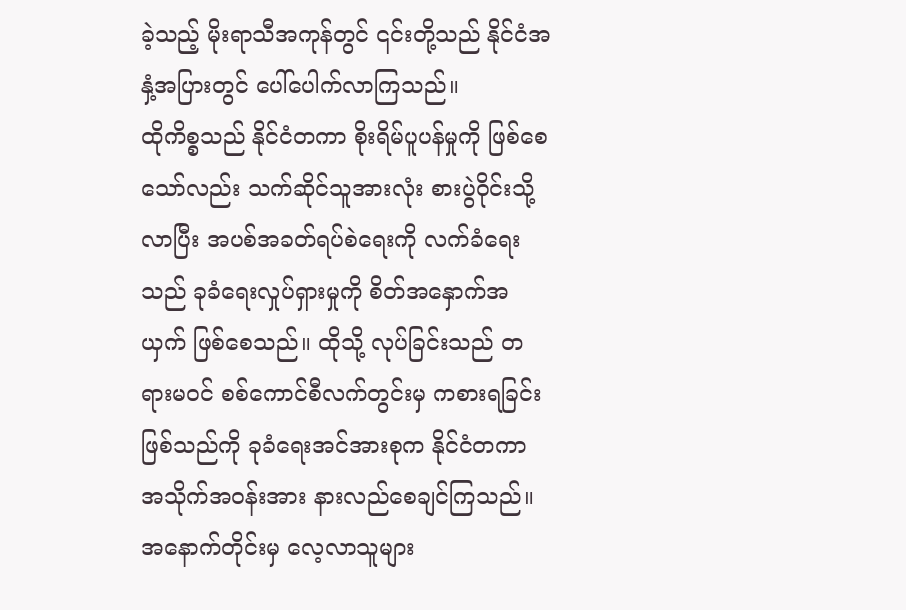ခဲ့သည့် မိုးရာသီအကုန်တွင် ၎င်းတို့သည် နိုင်ငံအနှံ့အပြားတွင် ပေါ်ပေါက်လာကြသည်။
ထိုကိစ္စသည် နိုင်ငံတကာ စိုးရိမ်ပူပန်မှုကို ဖြစ်စေသော်လည်း သက်ဆိုင်သူအားလုံး စားပွဲဝိုင်းသို့လာပြီး အပစ်အခတ်ရပ်စဲရေးကို လက်ခံရေးသည် ခုခံရေးလှုပ်ရှားမှုကို စိတ်အနှောက်အယှက် ဖြစ်စေသည်။ ထိုသို့ လုပ်ခြင်းသည် တရားမဝင် စစ်ကောင်စီလက်တွင်းမှ ကစားရခြင်းဖြစ်သည်ကို ခုခံရေးအင်အားစုက နိုင်ငံတကာ အသိုက်အဝန်းအား နားလည်စေချင်ကြသည်။
အနောက်တိုင်းမှ လေ့လာသူများ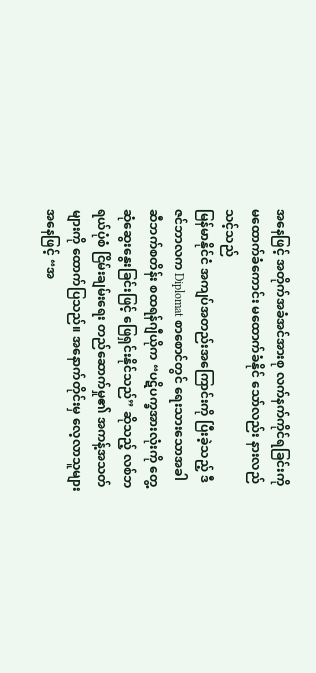အနေဖြင့် အတိုက်အခံအင်အားစု လက်နက်ကိုင်ရခြင်းကို မထောက်ခံကောင်း မထောက်ခံနိုင် သော်လည်း နားလည်သင့်သည်
မြန်မာနိုင်ငံ အကျပ်အတည်းအကြောင်းကို ပြီးခဲ့သည့် ဒီဇင်ဘာလက Diplomat စာစောင်တွင် ရေးသားသောအခါ ဆီဘက်စတိန်း စထရန်ဂျီယိုက “ပဋိပက္ခအားလုံးကို တွေ့ဆုံဆွေးနွေးခြင်းဖြင့် ဖြေရှင်းနိုင်သည်” ဆိုသည့် လစ်ဘရယ်ပုံစံ ငြိမ်းချမ်းရေး တည်ဆောက်မှု၏ အကန့်အသတ်များကို ထောက်ပြသည်။ အနောက်တိုင်းမှ လေ့လာသူများ အနေဖြင့် “အ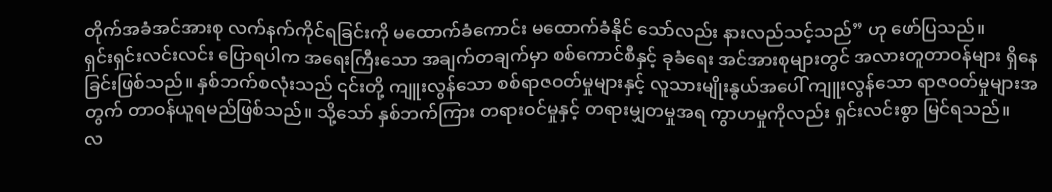တိုက်အခံအင်အားစု လက်နက်ကိုင်ရခြင်းကို မထောက်ခံကောင်း မထောက်ခံနိုင် သော်လည်း နားလည်သင့်သည်” ဟု ဖော်ပြသည်။
ရှင်းရှင်းလင်းလင်း ပြောရပါက အရေးကြီးသော အချက်တချက်မှာ စစ်ကောင်စီနှင့် ခုခံရေး အင်အားစုများတွင် အလားတူတာဝန်များ ရှိနေခြင်းဖြစ်သည်။ နှစ်ဘက်စလုံးသည် ၎င်းတို့ ကျူးလွန်သော စစ်ရာဇဝတ်မှုများနှင့် လူသားမျိုးနွယ်အပေါ် ကျူးလွန်သော ရာဇဝတ်မှုများအတွက် တာဝန်ယူရမည်ဖြစ်သည်။ သို့သော် နှစ်ဘက်ကြား တရားဝင်မှုနှင့် တရားမျှတမှုအရ ကွာဟမှုကိုလည်း ရှင်းလင်းစွာ မြင်ရသည်။
လ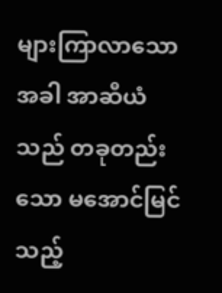များကြာလာသောအခါ အာဆီယံသည် တခုတည်းသော မအောင်မြင်သည့်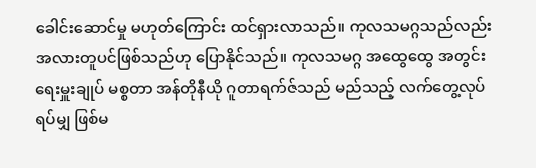ခေါင်းဆောင်မှု မဟုတ်ကြောင်း ထင်ရှားလာသည်။ ကုလသမဂ္ဂသည်လည်း အလားတူပင်ဖြစ်သည်ဟု ပြောနိုင်သည်။ ကုလသမဂ္ဂ အထွေထွေ အတွင်းရေးမှူးချုပ် မစ္စတာ အန်တိုနီယို ဂူတာရက်ဇ်သည် မည်သည့် လက်တွေ့လုပ်ရပ်မျှ ဖြစ်မ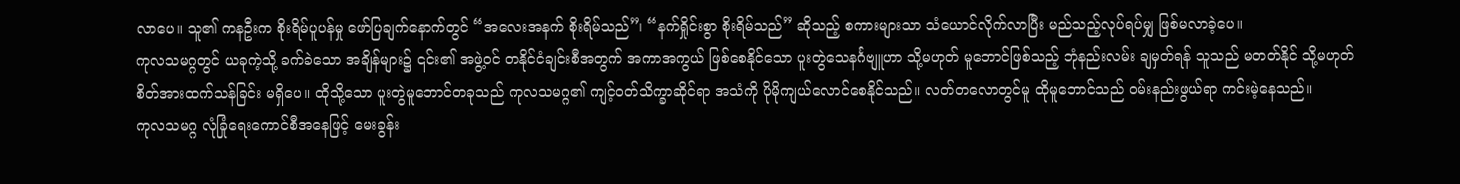လာပေ။ သူ၏ ကနဦးက စိုးရိမ်ပူပန်မှု ဖော်ပြချက်နောက်တွင် “အလေးအနက် စိုးရိမ်သည်”၊ “နက်ရှိုင်းစွာ စိုးရိမ်သည်” ဆိုသည့် စကားများသာ သံယောင်လိုက်လာပြီး မည်သည့်လုပ်ရပ်မျှ ဖြစ်မလာခဲ့ပေ။
ကုလသမဂ္ဂတွင် ယခုကဲ့သို့ ခက်ခဲသော အချိန်များ၌ ၎င်း၏ အဖွဲ့ဝင် တနိုင်ငံချင်းစီအတွက် အကာအကွယ် ဖြစ်စေနိုင်သော ပူးတွဲသေနင်္ဂဗျူဟာ သို့မဟုတ် မူဘောင်ဖြစ်သည့် ဘုံနည်းလမ်း ချမှတ်ရန် သူသည် မတတ်နိုင် သို့မဟုတ် စိတ်အားထက်သန်ခြင်း မရှိပေ။ ထိုသို့သော ပူးတွဲမူဘောင်တခုသည် ကုလသမဂ္ဂ၏ ကျင့်ဝတ်သိက္ခာဆိုင်ရာ အသံကို ပိုမိုကျယ်လောင်စေနိုင်သည်။ လတ်တလောတွင်မူ ထိုမူဘောင်သည် ဝမ်းနည်းဖွယ်ရာ ကင်းမဲ့နေသည်။
ကုလသမဂ္ဂ လုံခြုံရေးကောင်စီအနေဖြင့် မေးခွန်း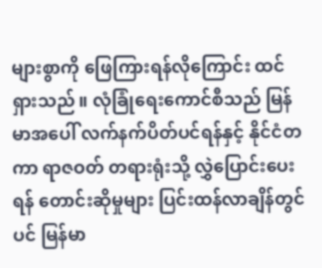များစွာကို ဖြေကြားရန်လိုကြောင်း ထင်ရှားသည်။ လုံခြုံရေးကောင်စီသည် မြန်မာအပေါ် လက်နက်ပိတ်ပင်ရန်နှင့် နိုင်ငံတကာ ရာဇဝတ် တရားရုံးသို့ လွှဲပြောင်းပေးရန် တောင်းဆိုမှုများ ပြင်းထန်လာချိန်တွင်ပင် မြန်မာ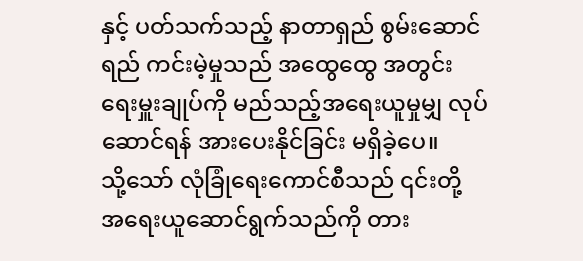နှင့် ပတ်သက်သည့် နာတာရှည် စွမ်းဆောင်ရည် ကင်းမဲ့မှုသည် အထွေထွေ အတွင်းရေးမှူးချုပ်ကို မည်သည့်အရေးယူမှုမျှ လုပ်ဆောင်ရန် အားပေးနိုင်ခြင်း မရှိခဲ့ပေ။
သို့သော် လုံခြုံရေးကောင်စီသည် ၎င်းတို့ အရေးယူဆောင်ရွက်သည်ကို တား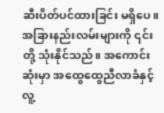ဆီးပိတ်ပင်ထားခြင်း မရှိပေ။ အခြားနည်းလမ်းများကို ၎င်းတို့ သုံးနိုင်သည်။ အကောင်းဆုံးမှာ အထွေထွေညီလာခံနှင့် လူ့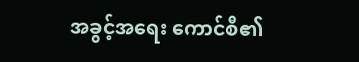အခွင့်အရေး ကောင်စီ၏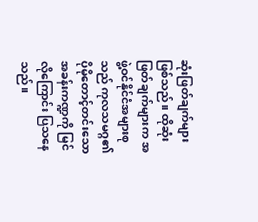ဆုံးဖြတ်ချက်များ ဖြစ်သည်။ ထိုဆုံးဖြတ်ချက်များက အဖွဲ့ဝင်နိုင်ငံအများစုသည် ကုလသမဂ္ဂ၏ ပိုမိုတောင့်တင်းသော အခန်းကဏ္ဍကို မြင်လိုကြောင်း ပြသနေသည်။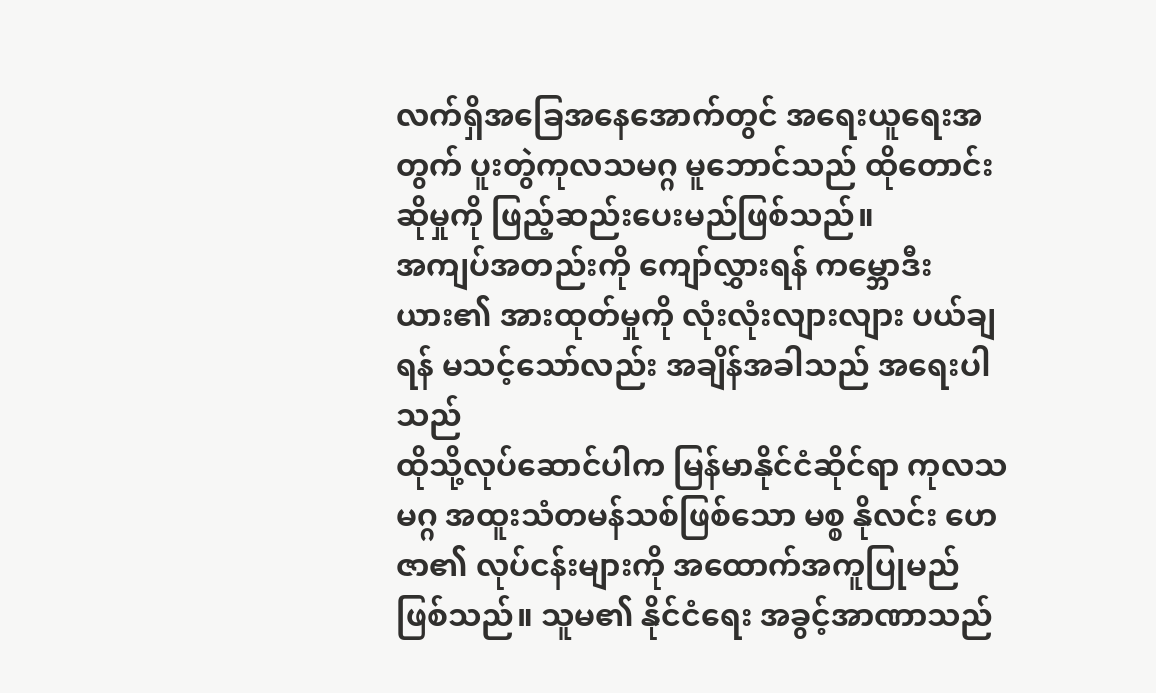လက်ရှိအခြေအနေအောက်တွင် အရေးယူရေးအတွက် ပူးတွဲကုလသမဂ္ဂ မူဘောင်သည် ထိုတောင်းဆိုမှုကို ဖြည့်ဆည်းပေးမည်ဖြစ်သည်။
အကျပ်အတည်းကို ကျော်လွှားရန် ကမ္ဘောဒီးယား၏ အားထုတ်မှုကို လုံးလုံးလျားလျား ပယ်ချရန် မသင့်သော်လည်း အချိန်အခါသည် အရေးပါသည်
ထိုသို့လုပ်ဆောင်ပါက မြန်မာနိုင်ငံဆိုင်ရာ ကုလသမဂ္ဂ အထူးသံတမန်သစ်ဖြစ်သော မစ္စ နိုလင်း ဟေဇာ၏ လုပ်ငန်းများကို အထောက်အကူပြုမည် ဖြစ်သည်။ သူမ၏ နိုင်ငံရေး အခွင့်အာဏာသည်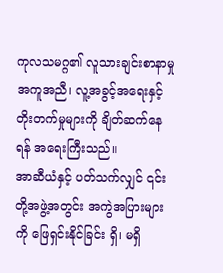ကုလသမဂ္ဂ၏ လူသားချင်းစာနာမှု အကူအညီ၊ လူ့အခွင့်အရေးနှင့် တိုးတက်မှုများကို ချိတ်ဆက်နေရန် အရေးကြီးသည်။
အာဆီယံနှင့် ပတ်သက်လျှင် ၎င်းတို့အဖွဲ့အတွင်း အကွဲအပြားများကို ဖြေရှင်းနိုင်ခြင်း ရှိ၊ မရှိ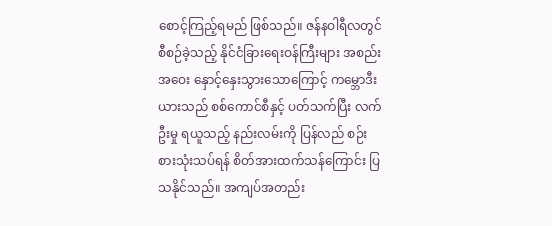စောင့်ကြည့်ရမည် ဖြစ်သည်။ ဇန်နဝါရီလတွင် စီစဉ်ခဲ့သည့် နိုင်ငံခြားရေးဝန်ကြီးများ အစည်းအဝေး နှောင့်နှေးသွားသောကြောင့် ကမ္ဘောဒီးယားသည် စစ်ကောင်စီနှင့် ပတ်သက်ပြီး လက်ဦးမှု ရယူသည့် နည်းလမ်းကို ပြန်လည် စဉ်းစားသုံးသပ်ရန် စိတ်အားထက်သန်ကြောင်း ပြသနိုင်သည်။ အကျပ်အတည်း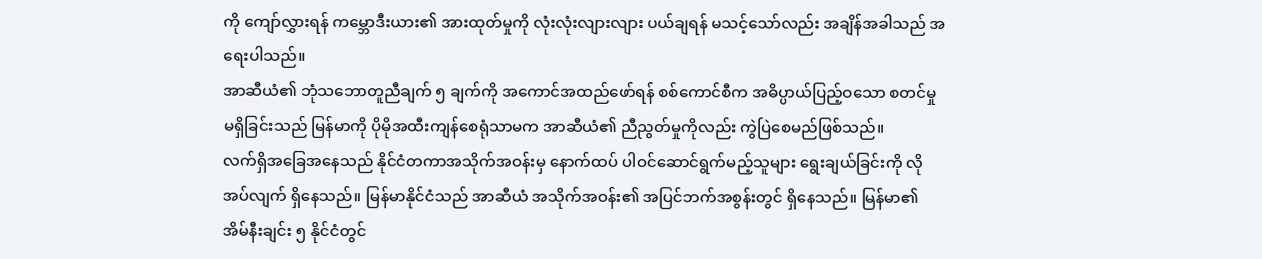ကို ကျော်လွှားရန် ကမ္ဘောဒီးယား၏ အားထုတ်မှုကို လုံးလုံးလျားလျား ပယ်ချရန် မသင့်သော်လည်း အချိန်အခါသည် အရေးပါသည်။
အာဆီယံ၏ ဘုံသဘောတူညီချက် ၅ ချက်ကို အကောင်အထည်ဖော်ရန် စစ်ကောင်စီက အဓိပ္ပာယ်ပြည့်ဝသော စတင်မှု မရှိခြင်းသည် မြန်မာကို ပိုမိုအထီးကျန်စေရုံသာမက အာဆီယံ၏ ညီညွတ်မှုကိုလည်း ကွဲပြဲစေမည်ဖြစ်သည်။
လက်ရှိအခြေအနေသည် နိုင်ငံတကာအသိုက်အဝန်းမှ နောက်ထပ် ပါဝင်ဆောင်ရွက်မည့်သူများ ရွေးချယ်ခြင်းကို လိုအပ်လျက် ရှိနေသည်။ မြန်မာနိုင်ငံသည် အာဆီယံ အသိုက်အဝန်း၏ အပြင်ဘက်အစွန်းတွင် ရှိနေသည်။ မြန်မာ၏ အိမ်နီးချင်း ၅ နိုင်ငံတွင်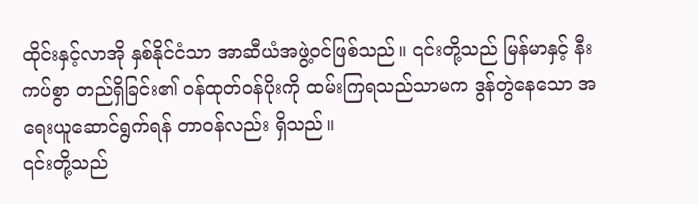ထိုင်းနှင့်လာအို နှစ်နိုင်ငံသာ အာဆီယံအဖွဲ့ဝင်ဖြစ်သည်။ ၎င်းတို့သည် မြန်မာနှင့် နီးကပ်စွာ တည်ရှိခြင်း၏ ဝန်ထုတ်ဝန်ပိုးကို ထမ်းကြရသည်သာမက ဒွန်တွဲနေသော အရေးယူဆောင်ရွက်ရန် တာဝန်လည်း ရှိသည်။
၎င်းတို့သည်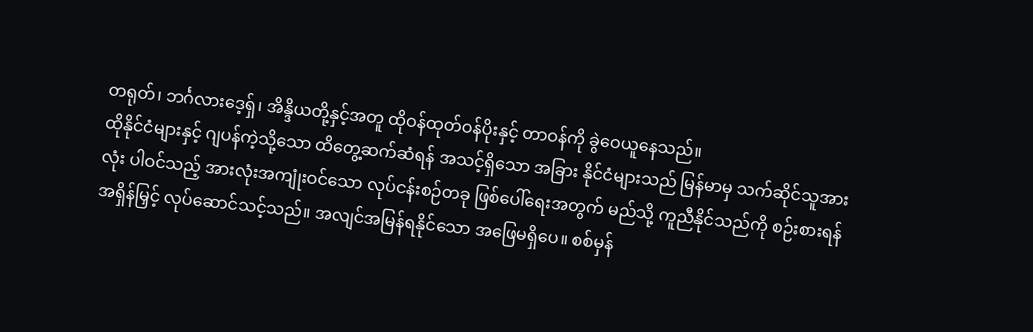တရုတ်၊ ဘင်္ဂလားဒေ့ရှ်၊ အိန္ဒိယတို့နှင့်အတူ ထိုဝန်ထုတ်ဝန်ပိုးနှင့် တာဝန်ကို ခွဲဝေယူနေသည်။
ထိုနိုင်ငံများနှင့် ဂျပန်ကဲ့သို့သော ထိတွေ့ဆက်ဆံရန် အသင့်ရှိသော အခြား နိုင်ငံများသည် မြန်မာမှ သက်ဆိုင်သူအားလုံး ပါဝင်သည့် အားလုံးအကျုံးဝင်သော လုပ်ငန်းစဉ်တခု ဖြစ်ပေါ်ရေးအတွက် မည်သို့ ကူညီနိုင်သည်ကို စဉ်းစားရန် အရှိန်မြှင့် လုပ်ဆောင်သင့်သည်။ အလျင်အမြန်ရနိုင်သော အဖြေမရှိပေ။ စစ်မှန်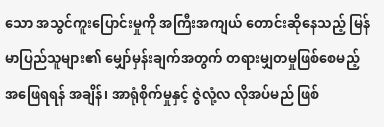သော အသွင်ကူးပြောင်းမှုကို အကြီးအကျယ် တောင်းဆိုနေသည့် မြန်မာပြည်သူများ၏ မျှော်မှန်းချက်အတွက် တရားမျှတမှုဖြစ်စေမည့် အဖြေရရန် အချိန်၊ အာရုံစိုက်မှုနှင့် ဇွဲလုံ့လ လိုအပ်မည် ဖြစ်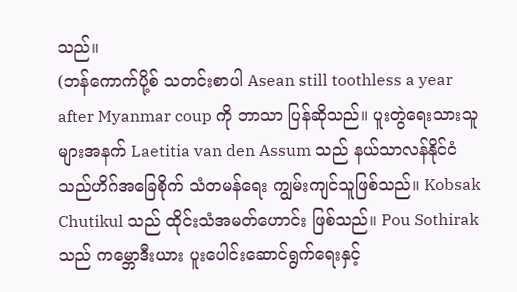သည်။
(ဘန်ကောက်ပို့စ် သတင်းစာပါ Asean still toothless a year after Myanmar coup ကို ဘာသာ ပြန်ဆိုသည်။ ပူးတွဲရေးသားသူများအနက် Laetitia van den Assum သည် နယ်သာလန်နိုင်ငံ သည်ဟိဂ်အခြေစိုက် သံတမန်ရေး ကျွမ်းကျင်သူဖြစ်သည်။ Kobsak Chutikul သည် ထိုင်းသံအမတ်ဟောင်း ဖြစ်သည်။ Pou Sothirak သည် ကမ္ဘောဒီးယား ပူးပေါင်းဆောင်ရွက်ရေးနှင့်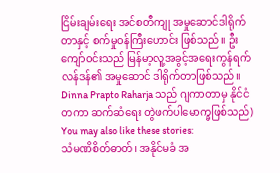ငြိမ်းချမ်းရေး အင်စတီကျု အမှုဆောင်ဒါရိုက်တာနှင့် စက်မှုဝန်ကြီးဟောင်း ဖြစ်သည်။ ဦးကျော်ဝင်းသည် မြန်မာ့လူ့အခွင့်အရေးကွန်ရက် လန်ဒန်၏ အမှုဆောင် ဒါရိုက်တာဖြစ်သည်။ Dinna Prapto Raharja သည် ဂျကာတာမှ နိုင်ငံတကာ ဆက်ဆံရေး တွဲဖက်ပါမောက္ခဖြစ်သည်)
You may also like these stories:
သံမဏိစိတ်ဓာတ်၊ အနိုင်မခံ အ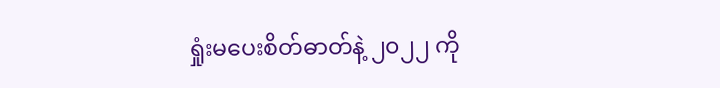ရှုံးမပေးစိတ်ဓာတ်နဲ့ ၂၀၂၂ ကို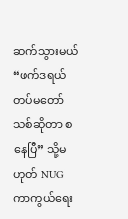ဆက်သွားမယ်
“ဖက်ဒရယ်တပ်မတော်သစ်ဆိုတာ စနေပြီ” သို့မဟုတ် NUG ကာကွယ်ရေး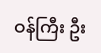ဝန်ကြီး ဦး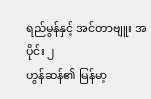ရည်မွန်နှင့် အင်တာဗျူး အပိုင်း ၂
ဟွန်ဆန်၏ မြန်မာ့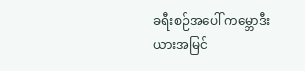ခရီးစဉ်အပေါ် ကမ္ဘောဒီးယားအမြင်